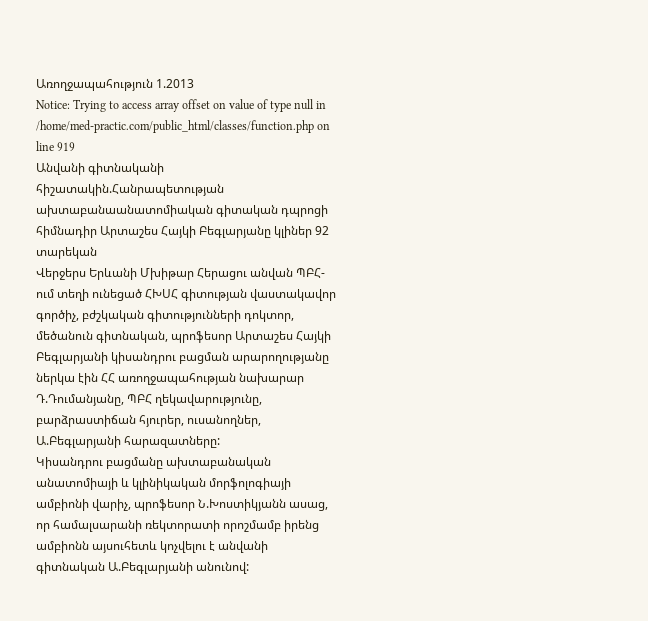Առողջապահություն 1.2013
Notice: Trying to access array offset on value of type null in /home/med-practic.com/public_html/classes/function.php on line 919
Անվանի գիտնականի հիշատակին.Հանրապետության ախտաբանաանատոմիական գիտական դպրոցի հիմնադիր Արտաշես Հայկի Բեգլարյանը կլիներ 92 տարեկան
Վերջերս Երևանի Մխիթար Հերացու անվան ՊԲՀ-ում տեղի ունեցած ՀԽՍՀ գիտության վաստակավոր գործիչ, բժշկական գիտությունների դոկտոր, մեծանուն գիտնական, պրոֆեսոր Արտաշես Հայկի Բեգլարյանի կիսանդրու բացման արարողությանը ներկա էին ՀՀ առողջապահության նախարար Դ.Դումանյանը, ՊԲՀ ղեկավարությունը, բարձրաստիճան հյուրեր, ուսանողներ, Ա.Բեգլարյանի հարազատները:
Կիսանդրու բացմանը ախտաբանական անատոմիայի և կլինիկական մորֆոլոգիայի ամբիոնի վարիչ, պրոֆեսոր Ն.Խոստիկյանն ասաց, որ համալսարանի ռեկտորատի որոշմամբ իրենց ամբիոնն այսուհետև կոչվելու է անվանի գիտնական Ա.Բեգլարյանի անունով: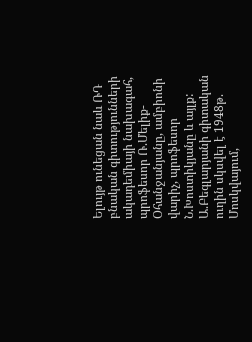Ելույթ ունեցան նաև ՌԴ բնական գիտությունների ակադեմիայի նախագահ, պրոֆեսոր Ռ.Մելիք- Օհանջանյանը, ամբիոնի վարիչ, պրոֆեսոր Ն.Խոստիկյանը և այլք:
Ա.Բեգլարյանի գիտական ուղին սկսվել է 1948թ. Մոսկվայում,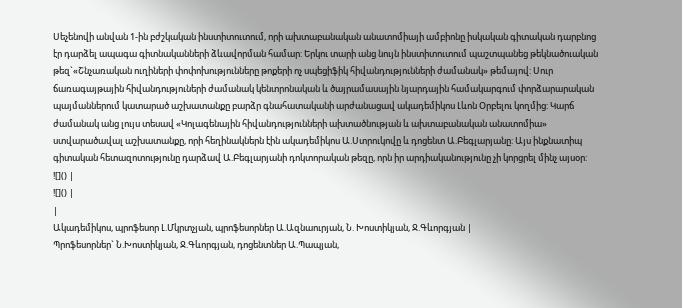Սեչենովի անվան 1-ին բժշկական ինստիտուտում, որի ախտաբանական անատոմիայի ամբիոնը իսկական գիտական դարբնոց էր դարձել ապագա գիտնականների ձևավորման համար: Երկու տարի անց նույն ինստիտուտում պաշտպանեց թեկնածուական թեզ`«Շնչառական ուղիների փոփոխությունները թոքերի ոչ սպեցիֆիկ հիվանդությունների ժամանակ» թեմայով: Սուր ճառագայթային հիվանդություների ժամանակ կենտրոնական և ծայրամասային նյարդային համակարգում փորձարարական պայմաններում կատարած աշխատանքը բարձր գնահատականի արժանացավ ակադեմիկոս Լևոն Օրբելու կողմից: Կարճ ժամանակ անց լույս տեսավ «Կոլագենային հիվանդությունների ախտածնության և ախտաբանական անատոմիա» ստվարածավալ աշխատանքը, որի հեղինակներն էին ակադեմիկոս Ա.Ստրուկովը և դոցենտ Ա.Բեգլարյանը: Այս ինքնատիպ գիտական հետազոտությունը դարձավ Ա.Բեգլարյանի դոկտորական թեզը, որն իր արդիականությունը չի կորցրել մինչ այսօր:
![]() |
![]() |
|
Ակադեմիկոս, պրոֆեսոր Լ.Մկրտչյան, պրոֆեսորներ Ա.Ազնաուրյան, Ն. Խոստիկյան, Ջ.Գևորգյան |
Պրոֆեսորներ` Ն.Խոստիկյան, Ջ.Գևորգյան, դոցենտներ Ա.Պապյան,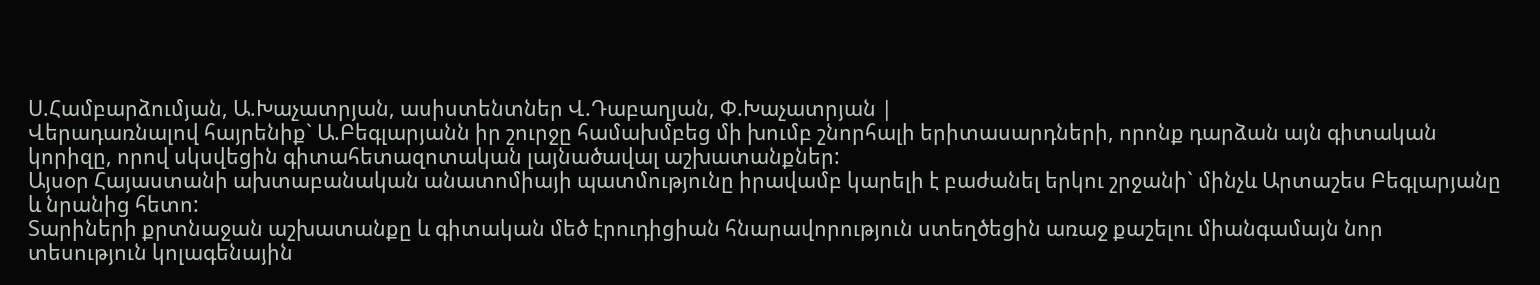Ս.Համբարձումյան, Ա.Խաչատրյան, ասիստենտներ Վ.Դաբաղյան, Փ.Խաչատրյան |
Վերադառնալով հայրենիք` Ա.Բեգլարյանն իր շուրջը համախմբեց մի խումբ շնորհալի երիտասարդների, որոնք դարձան այն գիտական կորիզը, որով սկսվեցին գիտահետազոտական լայնածավալ աշխատանքներ:
Այսօր Հայաստանի ախտաբանական անատոմիայի պատմությունը իրավամբ կարելի է բաժանել երկու շրջանի` մինչև Արտաշես Բեգլարյանը և նրանից հետո:
Տարիների քրտնաջան աշխատանքը և գիտական մեծ էրուդիցիան հնարավորություն ստեղծեցին առաջ քաշելու միանգամայն նոր տեսություն կոլագենային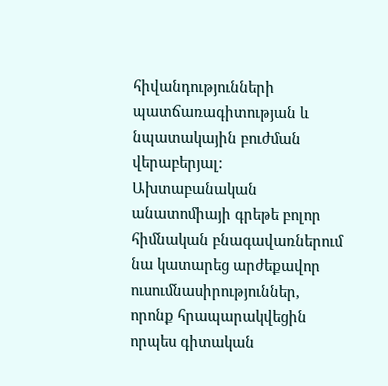հիվանդությունների պատճառագիտության և նպատակային բուժման վերաբերյալ: Ախտաբանական անատոմիայի գրեթե բոլոր հիմնական բնագավառներում նա կատարեց արժեքավոր ուսումնասիրություններ, որոնք հրապարակվեցին որպես գիտական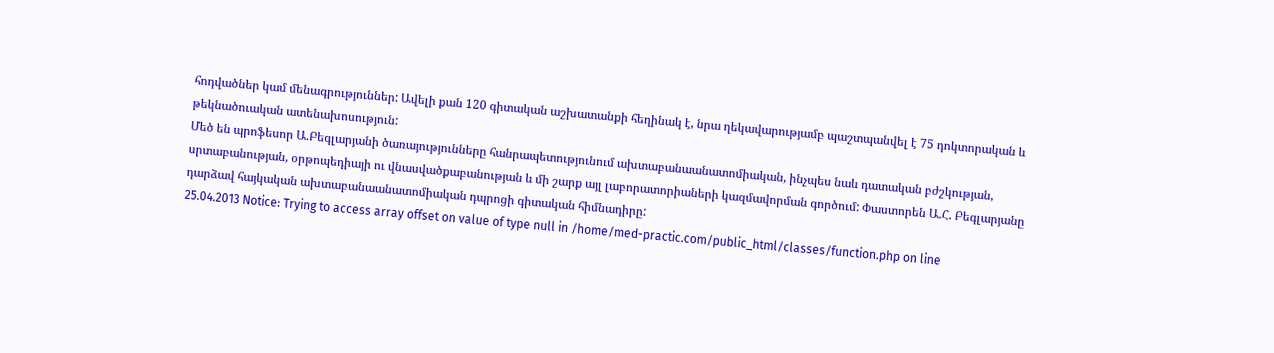հոդվածներ կամ մենագրություններ: Ավելի քան 120 գիտական աշխատանքի հեղինակ է, նրա ղեկավարությամբ պաշտպանվել է 75 դոկտորական և թեկնածուական ատենախոսություն:
Մեծ են պրոֆեսոր Ա.Բեգլարյանի ծառայությունները հանրապետությունում ախտաբանաանատոմիական, ինչպես նաև դատական բժշկության, սրտաբանության, օրթոպեդիայի ու վնասվածքաբանության և մի շարք այլ լաբորատորիաների կազմավորման գործում: Փաստորեն Ա.Հ. Բեգլարյանը դարձավ հայկական ախտաբանաանատոմիական դպրոցի գիտական հիմնադիրը:
25.04.2013 Notice: Trying to access array offset on value of type null in /home/med-practic.com/public_html/classes/function.php on line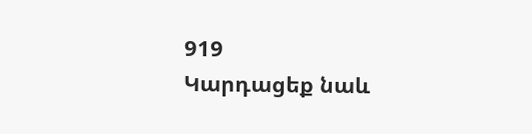919
Կարդացեք նաև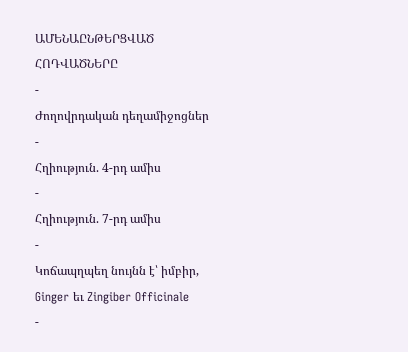ԱՄԵՆԱԸՆԹԵՐՑՎԱԾ ՀՈԴՎԱԾՆԵՐԸ
-
Ժողովրդական դեղամիջոցներ
-
Հղիություն. 4-րդ ամիս
-
Հղիություն. 7-րդ ամիս
-
Կոճապղպեղ նույնն է՝ իմբիր, Ginger եւ Zingiber Officinale
-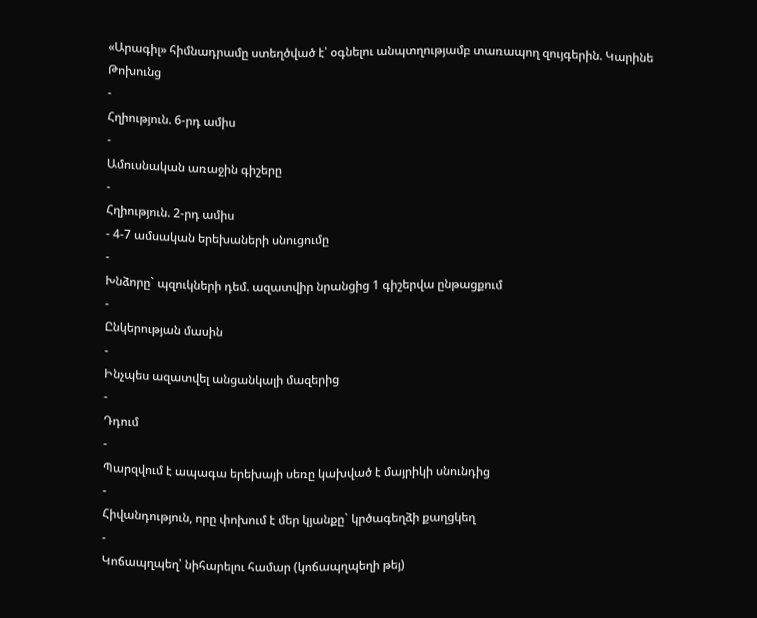«Արագիլ» հիմնադրամը ստեղծված է՝ օգնելու անպտղությամբ տառապող զույգերին. Կարինե Թոխունց
-
Հղիություն. 6-րդ ամիս
-
Ամուսնական առաջին գիշերը
-
Հղիություն. 2-րդ ամիս
- 4-7 ամսական երեխաների սնուցումը
-
Խնձորը` պզուկների դեմ. ազատվիր նրանցից 1 գիշերվա ընթացքում
-
Ընկերության մասին
-
Ինչպես ազատվել անցանկալի մազերից
-
Դդում
-
Պարզվում է ապագա երեխայի սեռը կախված է մայրիկի սնունդից
-
Հիվանդություն, որը փոխում է մեր կյանքը` կրծագեղձի քաղցկեղ
-
Կոճապղպեղ՝ նիհարելու համար (կոճապղպեղի թեյ)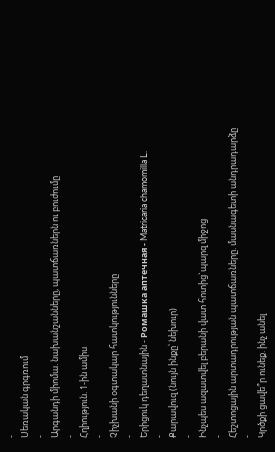-
Սեռական գրգռում
-
Արգանդի միոմա. նախանշանները, պատճառներն ու բուժումը
-
Հղիություն. 1-ին ամիս
-
Չիչխանի օգտակար հատկությունները
-
Երիցուկ դեղատնային - Ромашка аптечная - Matricaria chamomilla L.
-
Քարավուզ (նույն ինքը՝ նեխուր)
-
Ինչպես ազատվել բերանի վատ հոտից`պարզ միջոց
-
Հեշտոցային արտադրության պատճառները. մասնագետի անդրադարձը
-
Կրծքի ցավե՞ր ունեք. ինչ անել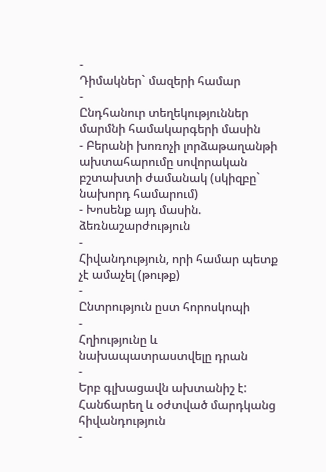-
Դիմակներ` մազերի համար
-
Ընդհանուր տեղեկություններ մարմնի համակարգերի մասին
- Բերանի խոռոչի լորձաթաղանթի ախտահարումը սովորական բշտախտի ժամանակ (սկիզբը` նախորդ համարում)
- Խոսենք այդ մասին. ձեռնաշարժություն
-
Հիվանդություն, որի համար պետք չէ ամաչել (թութք)
-
Ընտրություն ըստ հորոսկոպի
-
Հղիությունը և նախապատրաստվելը դրան
-
Երբ գլխացավն ախտանիշ է: Հանճարեղ և օժտված մարդկանց հիվանդություն
-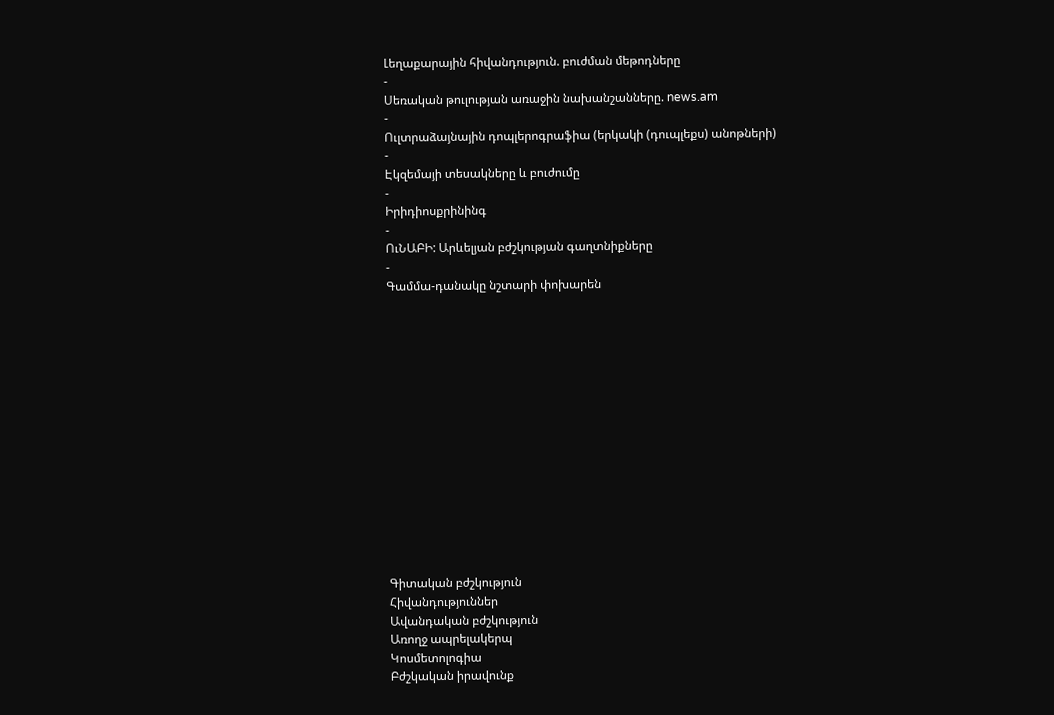Լեղաքարային հիվանդություն. բուժման մեթոդները
-
Սեռական թուլության առաջին նախանշանները. news.am
-
Ուլտրաձայնային դոպլերոգրաֆիա (երկակի (դուպլեքս) անոթների)
-
Էկզեմայի տեսակները և բուժումը
-
Իրիդիոսքրինինգ
-
ՈւՆԱԲԻ: Արևելյան բժշկության գաղտնիքները
-
Գամմա-դանակը նշտարի փոխարեն















Գիտական բժշկություն
Հիվանդություններ
Ավանդական բժշկություն
Առողջ ապրելակերպ
Կոսմետոլոգիա
Բժշկական իրավունք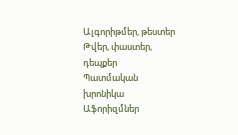Ալգորիթմեր, թեստեր
Թվեր, փաստեր, դեպքեր
Պատմական խրոնիկա
Աֆորիզմներ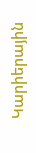Կարիերային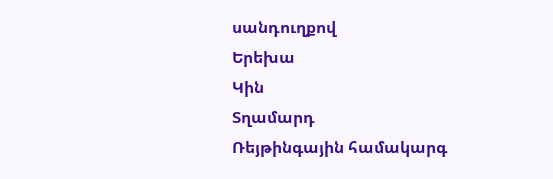սանդուղքով
Երեխա
Կին
Տղամարդ
Ռեյթինգային համակարգ